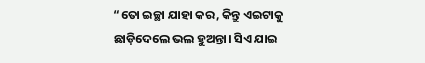“ତୋ ଇଚ୍ଛା ଯାହା କର, କିନ୍ତୁ ଏଇଟାକୁ ଛାଡ଼ିଦେଲେ ଭଲ ହୁଅନ୍ତା। ସିଏ ଯାଇ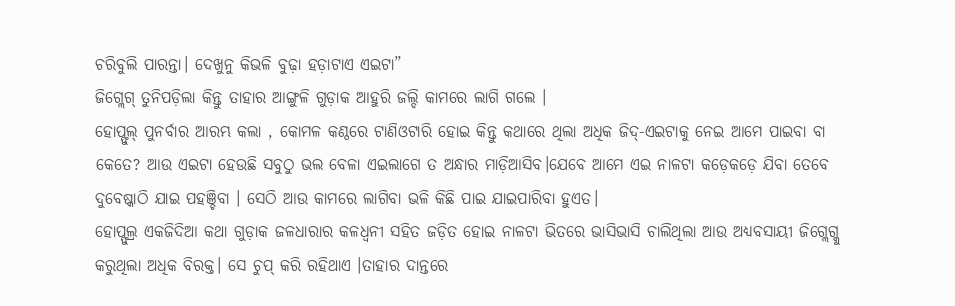ଚରିବୁଲି ପାରନ୍ତା। ଦେଖୁନୁ କିଭଳି ବୁଢ଼ା ହଡ଼ାଟାଏ ଏଇଟା”
ଜିଗ୍ଲେଗ୍ ତୁନିପଡ଼ିଲା କିନ୍ତୁ ତାହାର ଆଙ୍ଗୁଳି ଗୁଡ଼ାକ ଆହୁରି ଜଲ୍ଦି କାମରେ ଲାଗି ଗଲେ ।
ହୋପ୍ଫୁଲ୍ ପୁନର୍ବାର ଆରମ୍ଭ କଲା , କୋମଳ କଣ୍ଠରେ ଟାଣିଓଟାରି ହୋଇ କିନ୍ତୁ କଥାରେ ଥିଲା ଅଧିକ ଜିଦ୍-ଏଇଟାକୁ ନେଇ ଆମେ ପାଇବା ବା କେତେ? ଆଉ ଏଇଟା ହେଉଛି ସବୁଠୁ ଭଲ ବେଳା ଏଇଲାଗେ ତ ଅନ୍ଧାର ମାଡ଼ିଆସିବ।ଯେବେ ଆମେ ଏଇ ନାଳଟା କଡ଼େକଡ଼େ ଯିବା ତେବେ ଦୁବେଷ୍କାଠି ଯାଇ ପହଞ୍ଚିବା । ସେଠି ଆଉ କାମରେ ଲାଗିବା ଭଳି କିଛି ପାଇ ଯାଇପାରିବା ହୁଏତ।
ହୋପ୍ଫୁଲ୍ର ଏକଜିଦିଆ କଥା ଗୁଡ଼ାକ ଜଳଧାରାର କଳଧ୍ବନୀ ସହିତ ଜଡ଼ିତ ହୋଇ ନାଳଟା ଭିତରେ ଭାସିଭାସି ଚାଲିଥିଲା ଆଉ ଅଧ୍ୟବସାୟୀ ଜିଗ୍ଲେଗ୍କୁ କରୁଥିଲା ଅଧିକ ବିରକ୍ତ। ସେ ଚୁପ୍ କରି ରହିଥାଏ ।ତାହାର ଦାନ୍ତରେ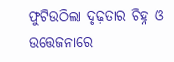ଫୁଟିଉଠିଲା ଦୃଢ଼ତାର ଚିହ୍ନ ଓ ଉତ୍ତେଜନାରେ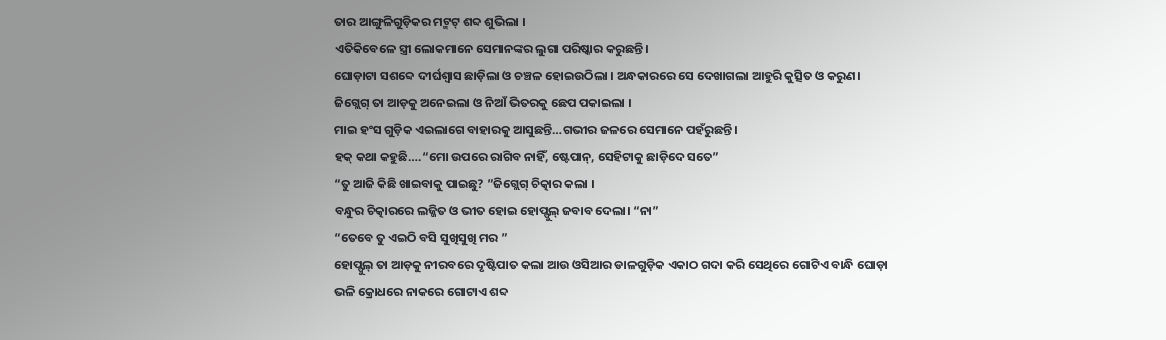ତାର ଆଙ୍ଗୁଳିଗୁଡ଼ିକର ମଟ୍ମଟ୍ ଶବ୍ଦ ଶୁଭିଲା ।
ଏତିକିବେଳେ ସ୍ତ୍ରୀ ଲୋକମାନେ ସେମାନଙ୍କର ଲୁଗା ପରିଷ୍କାର କରୁଛନ୍ତି।
ଘୋଡ଼ାଟା ସଶବ୍ଦେ ଦୀର୍ଘଶ୍ବାସ ଛାଡ଼ିଲା ଓ ଚଞ୍ଚଳ ହୋଇଉଠିଲା । ଅନ୍ଧକାରରେ ସେ ଦେଖାଗଲା ଆହୁରି କୁତ୍ସିତ ଓ କରୁଣ। ଜିଗ୍ଲେଗ୍ ତା ଆଡ଼କୁ ଅନେଇଲା ଓ ନିଆଁ ଭିତରକୁ ଛେପ ପକାଇଲା ।
ମାଇ ହଂସ ଗୁଡ଼ିକ ଏଇଲାଗେ ବାହାରକୁ ଆସୁଛନ୍ତି…ଗଭୀର ଜଳରେ ସେମାନେ ପହଁରୁଛନ୍ତି।
ହକ୍ କଥା କହୁଛି….“ମୋ ଉପରେ ରାଗିବ ନାହିଁ, ଷ୍ଟେପାନ୍, ସେହିଟାକୁ ଛାଡ଼ିଦେ ସତେ”
“ତୁ ଆଜି କିଛି ଖାଇବାକୁ ପାଇଛୁ? ”ଜିଗ୍ଲେଗ୍ ଚିତ୍କାର କଲା ।
ବନ୍ଧୁର ଚିତ୍କାରରେ ଲଜ୍ଜିତ ଓ ଭୀତ ହୋଇ ହୋପ୍ଫୁଲ୍ ଜବାବ ଦେଲା। “ନା”
“ତେବେ ତୁ ଏଇଠି ବସି ସୁଖିସୁଖି ମର ”
ହୋପ୍ଫୁଲ୍ ତା ଆଡ଼କୁ ନୀରବରେ ଦୃଷ୍ଟିପାତ କଲା ଆଉ ଓସିଆର ଡାଳଗୁଡ଼ିକ ଏକାଠ ଗଦା କରି ସେଥିରେ ଗୋଟିଏ ବାନ୍ଧି ଘୋଡ଼ା ଭଳି କ୍ରୋଧରେ ନାକରେ ଗୋଟାଏ ଶବ୍ଦ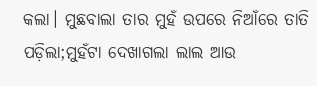କଲା। ମୁଛବାଲା ତାର ମୁହଁ ଉପରେ ନିଆଁରେ ତାତି ପଡ଼ିଲା;ମୁହଁଟା ଦେଖାଗଲା ଲାଲ ଆଉ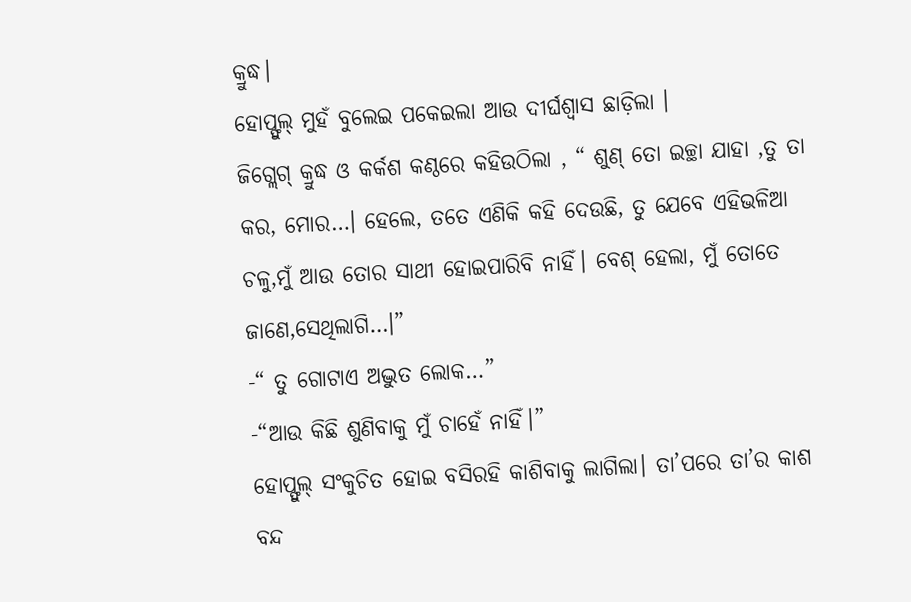କ୍ରୁଦ୍ଧ।
ହୋପ୍ଫୁଲ୍ ମୁହଁ ବୁଲେଇ ପକେଇଲା ଆଉ ଦୀର୍ଘଶ୍ବାସ ଛାଡ଼ିଲା ।
ଜିଗ୍ଲେଗ୍ କ୍ରୁଦ୍ଧ ଓ କର୍କଶ କଣ୍ଠରେ କହିଉଠିଲା , “ ଶୁଣ୍ ତୋ ଇଚ୍ଛା ଯାହା ,ତୁ ତା କର, ମୋର…। ହେଲେ, ତତେ ଏଣିକି କହି ଦେଉଛି, ତୁ ଯେବେ ଏହିଭଳିଆ ଚଳୁ,ମୁଁ ଆଉ ତୋର ସାଥୀ ହୋଇପାରିବି ନାହିଁ। ବେଶ୍ ହେଲା, ମୁଁ ତୋତେ ଜାଣେ,ସେଥିଲାଗି…।”
-“ ତୁ ଗୋଟାଏ ଅଦ୍ଭୁତ ଲୋକ…”
-“ଆଉ କିଛି ଶୁଣିବାକୁ ମୁଁ ଚାହେଁ ନାହିଁ।”
ହୋପ୍ଫୁଲ୍ ସଂକୁଚିତ ହୋଇ ବସିରହି କାଶିବାକୁ ଲାଗିଲା। ତା’ପରେ ତା’ର କାଶ ବନ୍ଦ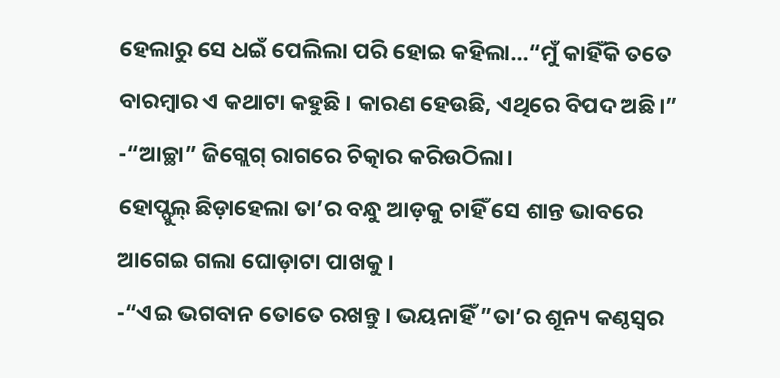ହେଲାରୁ ସେ ଧଇଁ ପେଲିଲା ପରି ହୋଇ କହିଲା…“ମୁଁ କାହିଁକି ତତେ ବାରମ୍ବାର ଏ କଥାଟା କହୁଛି । କାରଣ ହେଉଛି, ଏଥିରେ ବିପଦ ଅଛି।”
-“ଆଚ୍ଛା” ଜିଗ୍ଲେଗ୍ ରାଗରେ ଚିତ୍କାର କରିଉଠିଲା।
ହୋପ୍ଫୁଲ୍ ଛିଡ଼ାହେଲା ତା’ର ବନ୍ଧୁ ଆଡ଼କୁ ଚାହିଁ ସେ ଶାନ୍ତ ଭାବରେ ଆଗେଇ ଗଲା ଘୋଡ଼ାଟା ପାଖକୁ ।
-“ଏଇ ଭଗବାନ ତୋତେ ରଖନ୍ତୁ । ଭୟନାହିଁ ”ତା’ର ଶୂନ୍ୟ କଣ୍ଠସ୍ବର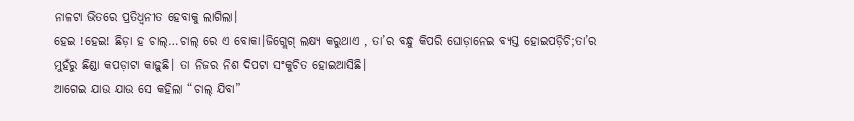ନାଳଟା ଭିତରେ ପ୍ରତିଧ୍ବନୀତ ହେବାକୁ ଲାଗିଲା।
ହେଇ !ହେଇ! ଛିଡ଼ା ହ ଚାଲ୍…ଚାଲ୍ ରେ ଏ ବୋକା।ଜିଗ୍ଲେଗ୍ ଲକ୍ଷ୍ୟ କରୁଥାଏ , ତା’ର ବନ୍ଧୁ କିପରି ଘୋଡ଼ାନେଇ ବ୍ୟସ୍ତ ହୋଇପଡ଼ିଚି;ତା’ର ମୁହଁରୁ ଛିଣ୍ଡା କପଡ଼ାଟା କାଢ଼ୁଛି। ତା ନିଜର ନିଶ ଦିପଟା ସଂକୁଚିତ ହୋଇଆସିଛି।
ଆଗେଇ ଯାଉ ଯାଉ ସେ କହିଲା “ଚାଲ୍ ଯିବା”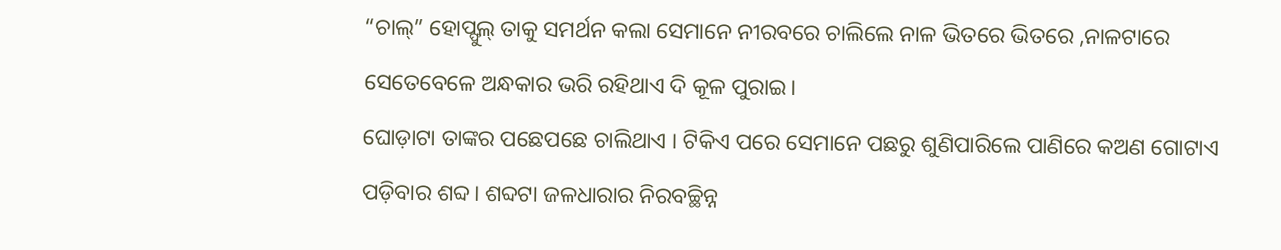“ଚାଲ୍” ହୋପ୍ଫୁଲ୍ ତାକୁ ସମର୍ଥନ କଲା ସେମାନେ ନୀରବରେ ଚାଲିଲେ ନାଳ ଭିତରେ ଭିତରେ ,ନାଳଟାରେ ସେତେବେଳେ ଅନ୍ଧକାର ଭରି ରହିଥାଏ ଦି କୂଳ ପୁରାଇ।
ଘୋଡ଼ାଟା ତାଙ୍କର ପଛେପଛେ ଚାଲିଥାଏ । ଟିକିଏ ପରେ ସେମାନେ ପଛରୁ ଶୁଣିପାରିଲେ ପାଣିରେ କଅଣ ଗୋଟାଏ ପଡ଼ିବାର ଶବ୍ଦ। ଶବ୍ଦଟା ଜଳଧାରାର ନିରବଚ୍ଛିନ୍ନ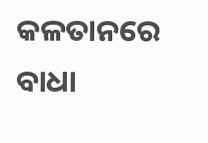କଳତାନରେ ବାଧା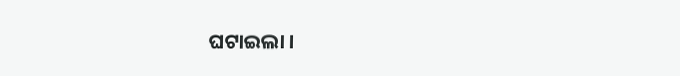ଘଟାଇଲା ।